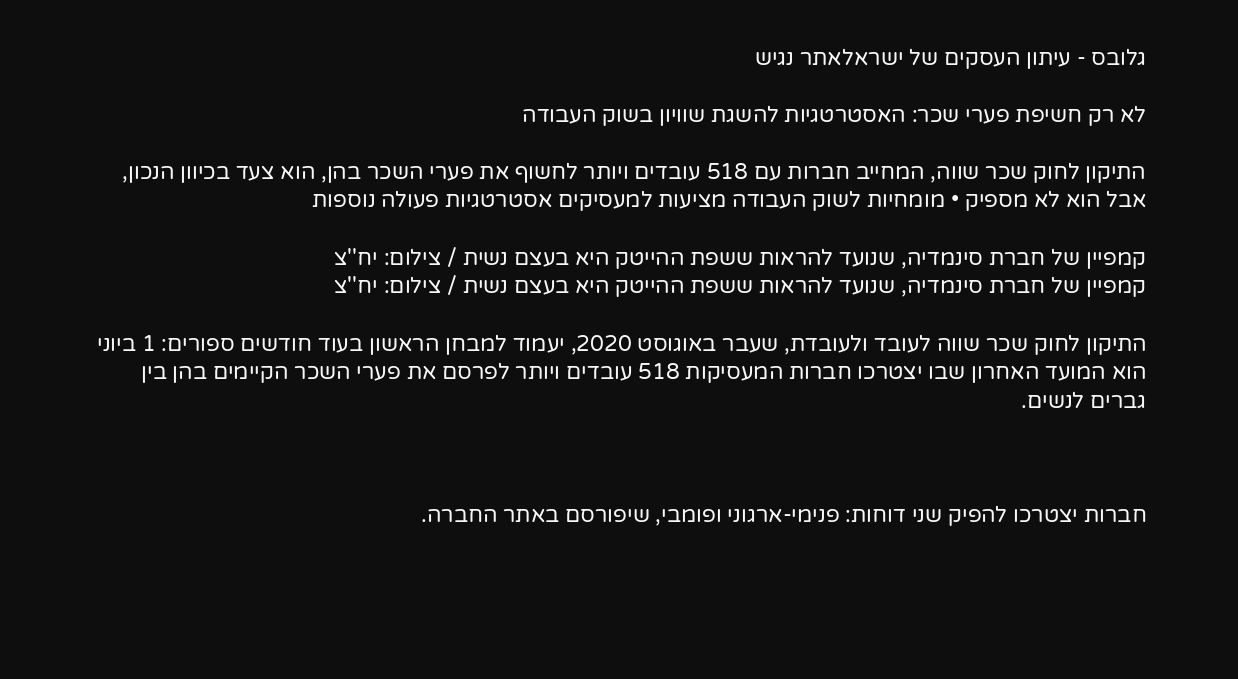גלובס - עיתון העסקים של ישראלאתר נגיש

לא רק חשיפת פערי שכר: האסטרטגיות להשגת שוויון בשוק העבודה

התיקון לחוק שכר שווה, המחייב חברות עם 518 עובדים ויותר לחשוף את פערי השכר בהן, הוא צעד בכיוון הנכון, אבל הוא לא מספיק • מומחיות לשוק העבודה מציעות למעסיקים אסטרטגיות פעולה נוספות

קמפיין של חברת סינמדיה, שנועד להראות ששפת ההייטק היא בעצם נשית / צילום: יח''צ
קמפיין של חברת סינמדיה, שנועד להראות ששפת ההייטק היא בעצם נשית / צילום: יח''צ

התיקון לחוק שכר שווה לעובד ולעובדת, שעבר באוגוסט 2020, יעמוד למבחן הראשון בעוד חודשים ספורים: 1 ביוני הוא המועד האחרון שבו יצטרכו חברות המעסיקות 518 עובדים ויותר לפרסם את פערי השכר הקיימים בהן בין גברים לנשים.



חברות יצטרכו להפיק שני דוחות: פנימי-ארגוני ופומבי, שיפורסם באתר החברה.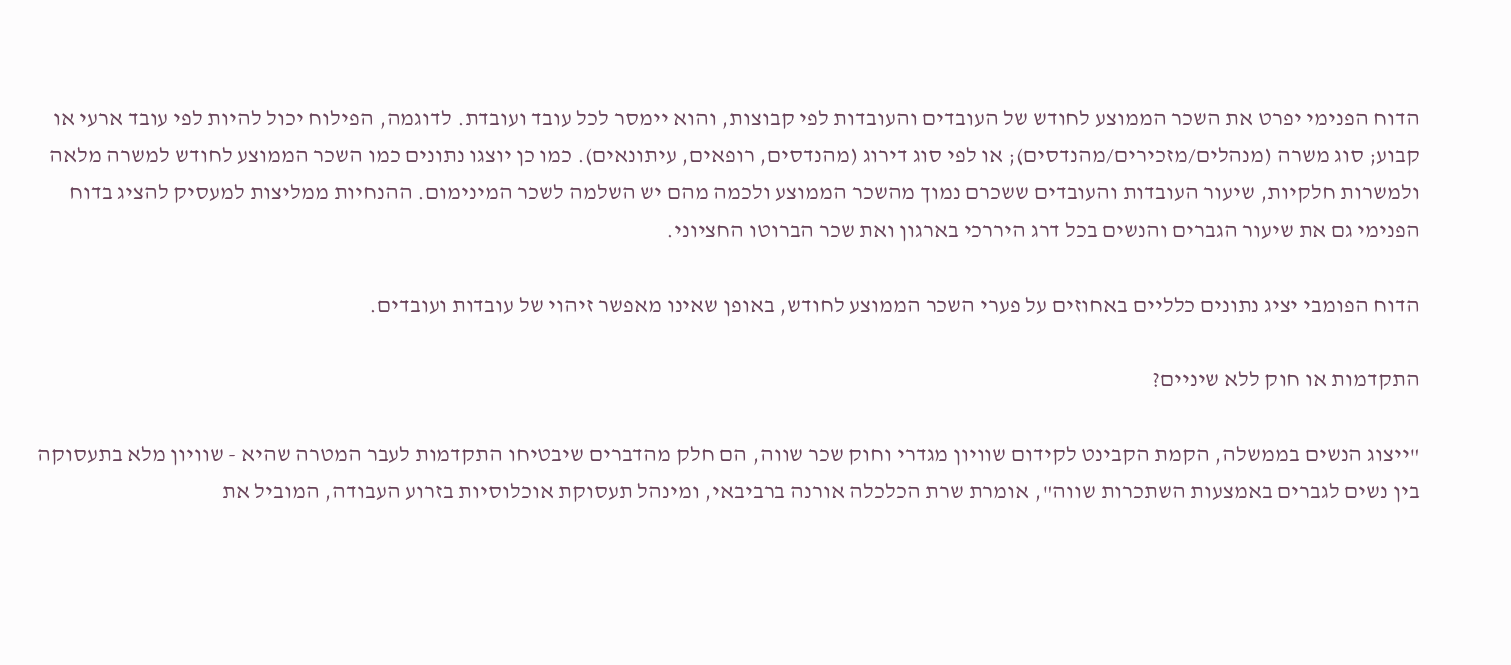הדוח הפנימי יפרט את השכר הממוצע לחודש של העובדים והעובדות לפי קבוצות, והוא יימסר לכל עובד ועובדת. לדוגמה, הפילוח יכול להיות לפי עובד ארעי או קבוע; סוג משרה (מנהלים/מזכירים/מהנדסים); או לפי סוג דירוג (מהנדסים, רופאים, עיתונאים). כמו כן יוצגו נתונים כמו השכר הממוצע לחודש למשרה מלאה ולמשרות חלקיות, שיעור העובדות והעובדים ששכרם נמוך מהשכר הממוצע ולכמה מהם יש השלמה לשכר המינימום. ההנחיות ממליצות למעסיק להציג בדוח הפנימי גם את שיעור הגברים והנשים בכל דרג היררכי בארגון ואת שכר הברוטו החציוני.

הדוח הפומבי יציג נתונים כלליים באחוזים על פערי השכר הממוצע לחודש, באופן שאינו מאפשר זיהוי של עובדות ועובדים.

התקדמות או חוק ללא שיניים?

"ייצוג הנשים בממשלה, הקמת הקבינט לקידום שוויון מגדרי וחוק שכר שווה, הם חלק מהדברים שיבטיחו התקדמות לעבר המטרה שהיא - שוויון מלא בתעסוקה בין נשים לגברים באמצעות השתכרות שווה", אומרת שרת הכלכלה אורנה ברביבאי, ומינהל תעסוקת אוכלוסיות בזרוע העבודה, המוביל את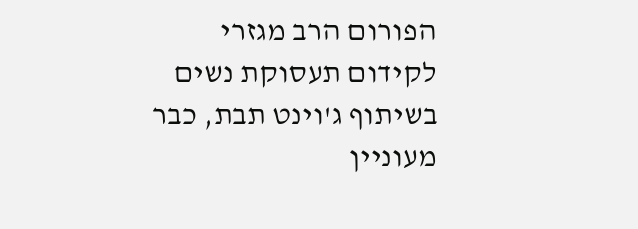הפורום הרב מגזרי לקידום תעסוקת נשים בשיתוף ג'וינט תבת, כבר מעוניין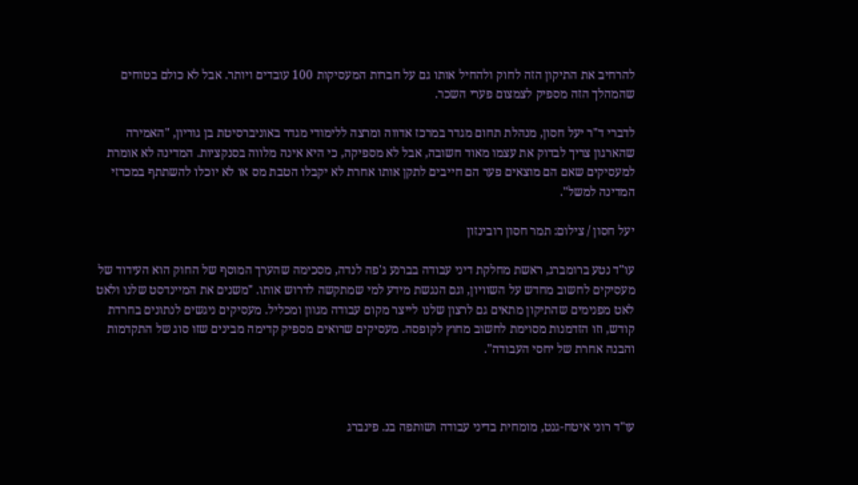להרחיב את התיקון הזה לחוק ולהחיל אותו גם על חברות המעסיקות 100 עובדים ויותר. אבל לא כולם בטוחים שהמהלך הזה מספיק לצמצום פערי השכר.

לדברי ד"ר יעל חסון, מנהלת תחום מגדר במרכז אדווה ומרצה ללימודי מגדר באוניברסיטת בן גוריון, "האמירה שהארגון צריך לבדוק את עצמו מאוד חשובה, אבל לא מספיקה, כי היא אינה מלווה בסנקציות. המדינה לא אומרת למעסיקים שאם הם מוצאים פער הם חייבים לתקן אותו אחרת לא יקבלו הטבת מס או לא יוכלו להשתתף במכרזי המדינה למשל".

יעל חסון / צילום: תמר חסון רובינזון

עו"ד נטע ברומברג, ראשת מחלקת דיני עבודה בברנע ג'פה לנדה, מסכימה שהערך המוסף של החוק הוא העידוד של מעסיקים לחשוב מחדש על השוויון, וגם הנגשת מידע למי שמתקשה לדרוש אותו. "משנים את המיינדסט שלנו ולאט לאט מפנימים שהתיקון מתאים גם לרצון שלנו לייצר מקום עבודה מגוון ומכליל. מעסיקים ניגשים לנתונים בחרדת קודש, וזו הזדמנות מסוימת לחשוב מחוץ לקופסה. מעסיקים שרואים מספיק קדימה מבינים שזו סוג של התקדמות והבנה אחרת של יחסי העבודה".



עו"ד רוני איטח-גנט, מומחית בדיני עבודה ושותפה בנ. פינברג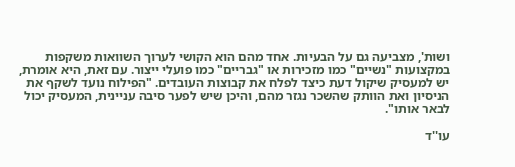ושות', מצביעה גם על הבעיות. אחד מהם הוא הקושי לערוך השוואות משקפות במקצועות "נשיים" כמו מזכירות או "גבריים" כמו פועלי ייצור. עם זאת, היא אומרת, יש למעסיק שיקול דעת כיצד לפלח את קבוצות העובדים. "הפילוח נועד לשקף את הניסיון ואת הוותק שהשכר נגזר מהם, והיכן שיש לפער סיבה עניינית, המעסיק יכול לבאר אותו".

עו''ד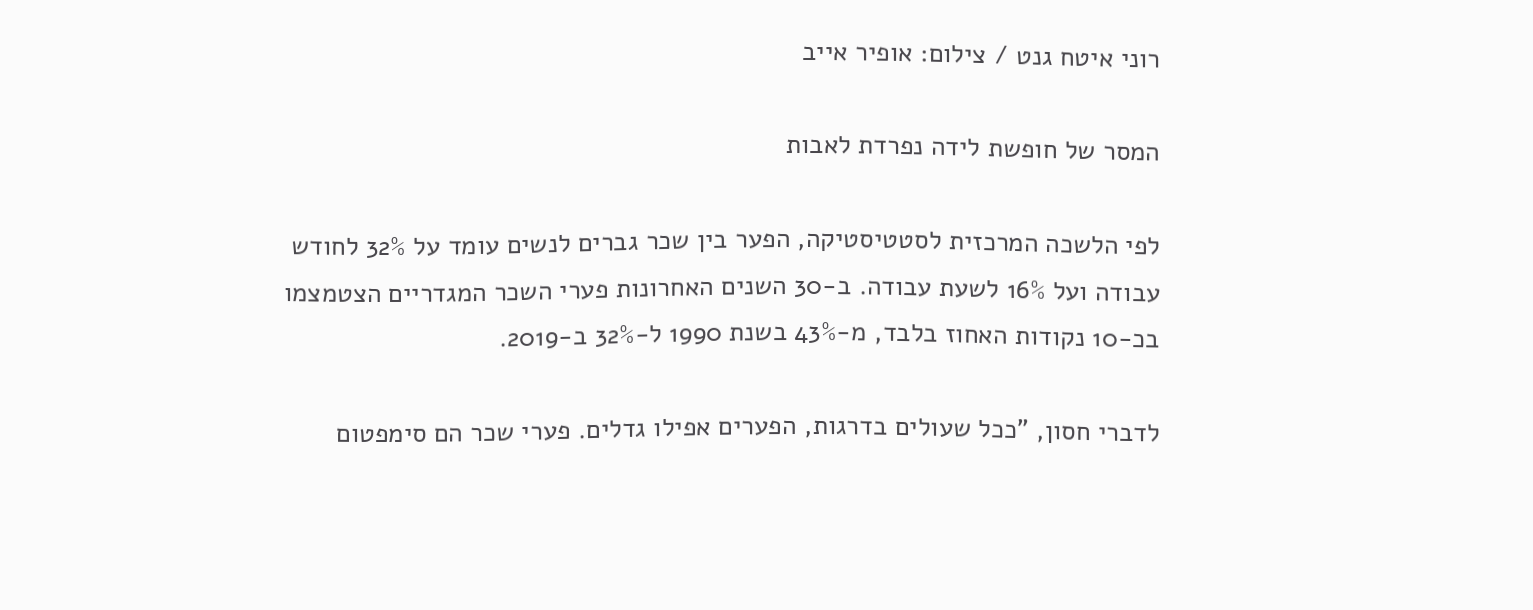רוני איטח גנט / צילום: אופיר אייב

המסר של חופשת לידה נפרדת לאבות

לפי הלשכה המרכזית לסטטיסטיקה, הפער בין שכר גברים לנשים עומד על 32% לחודש עבודה ועל 16% לשעת עבודה. ב-30 השנים האחרונות פערי השכר המגדריים הצטמצמו בכ-10 נקודות האחוז בלבד, מ-43% בשנת 1990 ל-32% ב-2019.

לדברי חסון, "ככל שעולים בדרגות, הפערים אפילו גדלים. פערי שכר הם סימפטום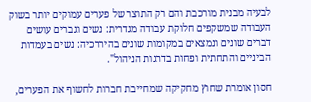לבעיה מבנית מורכבת והם רק התוצר של פערים עמוקים יותר בשוק העבודה שמשקפים חלוקת עבודה מגדרית: נשים וגברים עושים דברים שונים ונמצאים במקומות שונים בהיררכיה: נשים בעמדות הביניים והתחתית ופחות בדרגות הניהול".

חסון אומרת שחוץ מחקיקה שמחייבת חברות לחשוף את הפערים,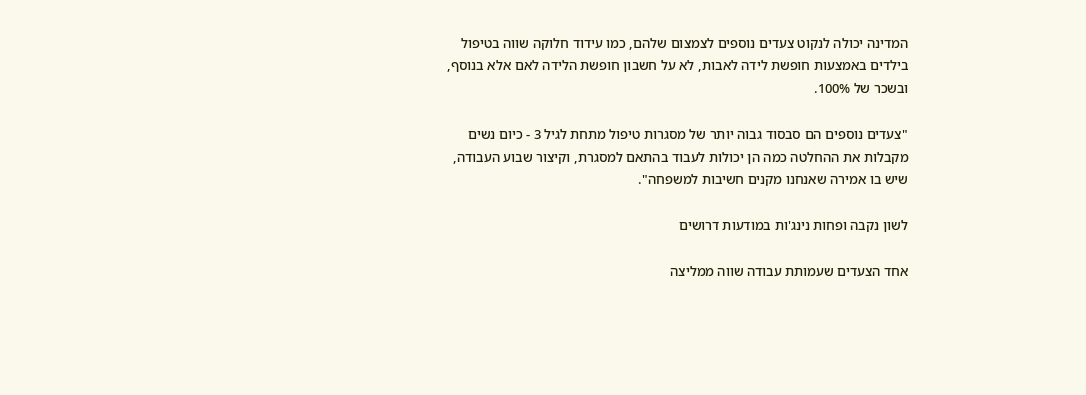המדינה יכולה לנקוט צעדים נוספים לצמצום שלהם, כמו עידוד חלוקה שווה בטיפול בילדים באמצעות חופשת לידה לאבות, לא על חשבון חופשת הלידה לאם אלא בנוסף, ובשכר של 100%.

"צעדים נוספים הם סבסוד גבוה יותר של מסגרות טיפול מתחת לגיל 3 - כיום נשים מקבלות את ההחלטה כמה הן יכולות לעבוד בהתאם למסגרת, וקיצור שבוע העבודה, שיש בו אמירה שאנחנו מקנים חשיבות למשפחה".

לשון נקבה ופחות נינג'ות במודעות דרושים

אחד הצעדים שעמותת עבודה שווה ממליצה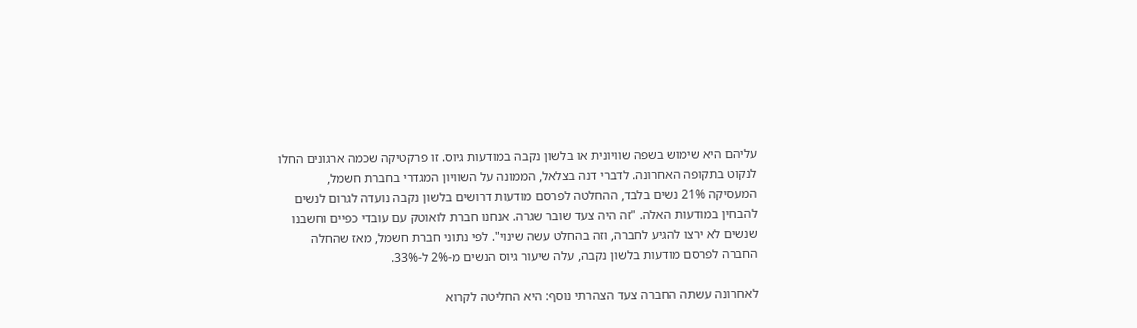עליהם היא שימוש בשפה שוויונית או בלשון נקבה במודעות גיוס. זו פרקטיקה שכמה ארגונים החלו לנקוט בתקופה האחרונה. לדברי דנה בצלאל, הממונה על השוויון המגדרי בחברת חשמל, המעסיקה 21% נשים בלבד, ההחלטה לפרסם מודעות דרושים בלשון נקבה נועדה לגרום לנשים להבחין במודעות האלה. "זה היה צעד שובר שגרה. אנחנו חברת לואוטק עם עובדי כפיים וחשבנו שנשים לא ירצו להגיע לחברה, וזה בהחלט עשה שינוי". לפי נתוני חברת חשמל, מאז שהחלה החברה לפרסם מודעות בלשון נקבה, עלה שיעור גיוס הנשים מ-2% ל-33%.

לאחרונה עשתה החברה צעד הצהרתי נוסף: היא החליטה לקרוא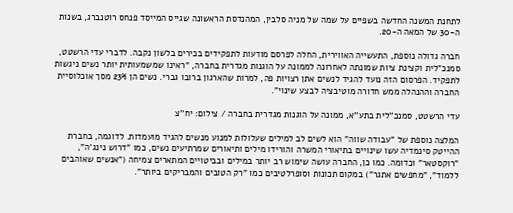לתחנת המשנה החדשה בשפיים על שמה של מניה סלבין, המהנדסת הראשונה שגייס המייסד פנחס רוטנברג, בשנות ה-30 של המאה ה-20.

חברה גדולה נוספת, התעשייה האווירית, החלה לפרסם מודעות לתפקידים בכירים בלשון נקבה. לדברי עדי הרשטט, סמנכ"לית וקצינת ציות שמונתה לאחרונה לממונה על הוגנות מגדרית בחברה, "ראינו שמשמעותית יותר נשים ניגשות לתפקיד. הפרסום הזה נועד להגיד לנשים אתן רצויות פה, למרות שהארגון ברובו גברי. נשים הן 23% מסך אוכלוסיית החברה וההנהלה ממש חדורה מוטיבציה לבצע שינוי".

עדי הרשטט, סמנכ''לית בתע''א, ממונה על הוגנות מגדרית בחברה / צילום: יח''צ

המלצה נוספת של "עבודה שווה" הוא לשים לב למילים שעלולות למנוע מנשים להגיד מועמדות. לדוגמה, בחברת ההייטק סינמדיה עשו שינויים בתיאורי המשרה והורידו מילים ותיאורים שמרתיעים נשים, כמו "דרוש נינג'ה", "רוקסטאר" וכדומה. כמו כן, החברה עושה שימוש רב יותר במילים ובביטויים המתארים צמיחה ("אנשים שאוהבים ללמוד", "מחפשים אתגר") במקום תכונות וסופרלטיבים כמו "רק הטובים והמבריקים ביותר".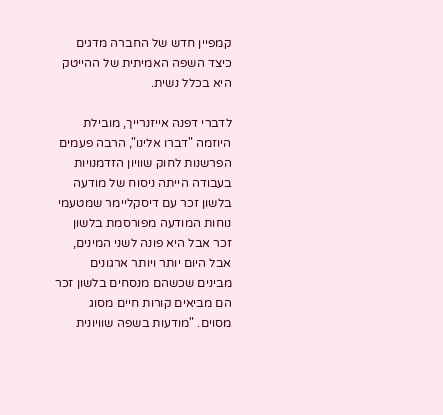קמפיין חדש של החברה מדגים כיצד השפה האמיתית של ההייטק היא בכלל נשית.

לדברי דפנה אייזנרייך, מובילת היוזמה "דברו אלינו", הרבה פעמים הפרשנות לחוק שוויון הזדמנויות בעבודה הייתה ניסוח של מודעה בלשון זכר עם דיסקליימר שמטעמי נוחות המודעה מפורסמת בלשון זכר אבל היא פונה לשני המינים, אבל היום יותר ויותר ארגונים מבינים שכשהם מנסחים בלשון זכר הם מביאים קורות חיים מסוג מסוים. "מודעות בשפה שוויונית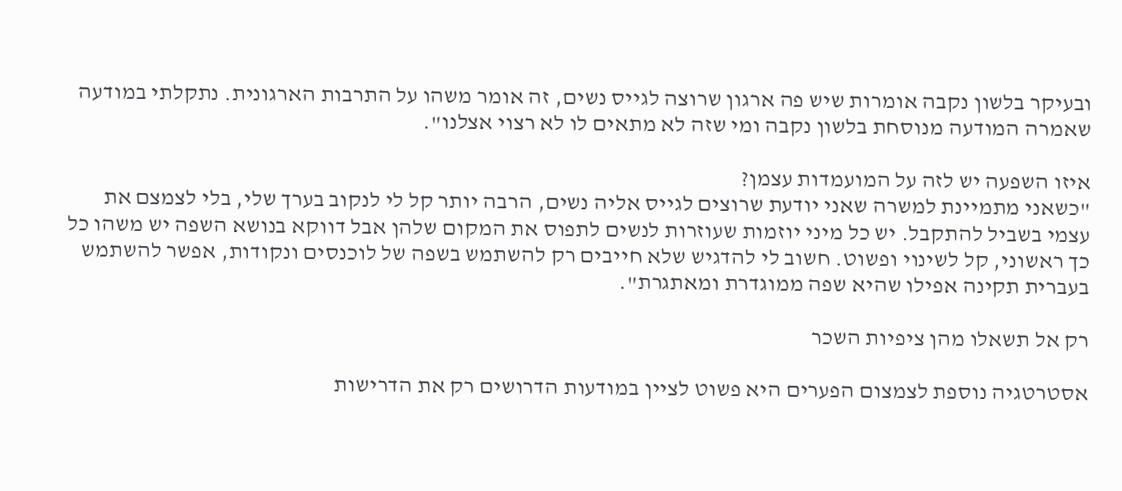ובעיקר בלשון נקבה אומרות שיש פה ארגון שרוצה לגייס נשים, זה אומר משהו על התרבות הארגונית. נתקלתי במודעה שאמרה המודעה מנוסחת בלשון נקבה ומי שזה לא מתאים לו לא רצוי אצלנו".

איזו השפעה יש לזה על המועמדות עצמן?
"כשאני מתמיינת למשרה שאני יודעת שרוצים לגייס אליה נשים, הרבה יותר קל לי לנקוב בערך שלי, בלי לצמצם את עצמי בשביל להתקבל. יש כל מיני יוזמות שעוזרות לנשים לתפוס את המקום שלהן אבל דווקא בנושא השפה יש משהו כל כך ראשוני, קל לשינוי ופשוט. חשוב לי להדגיש שלא חייבים רק להשתמש בשפה של לוכנסים ונקודות, אפשר להשתמש בעברית תקינה אפילו שהיא שפה ממוגדרת ומאתגרת".

רק אל תשאלו מהן ציפיות השכר

אסטרטגיה נוספת לצמצום הפערים היא פשוט לציין במודעות הדרושים רק את הדרישות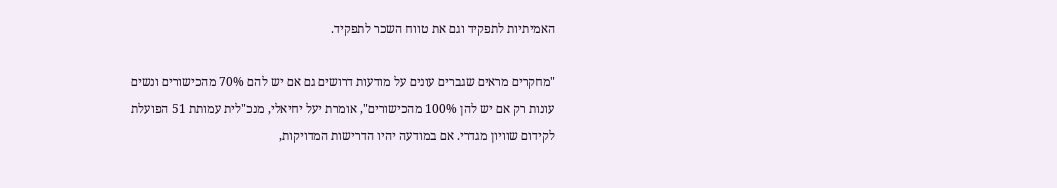האמיתיות לתפקיד וגם את טווח השכר לתפקיד.

"מחקרים מראים שגברים עונים על מודעות דרושים גם אם יש להם 70% מהכישורים ונשים עונות רק אם יש להן 100% מהכישורים", אומרת יעל יחיאלי, מנכ"לית עמותת 51 הפועלת לקידום שוויון מגדרי. אם במודעה יהיו הדרישות המדויקות,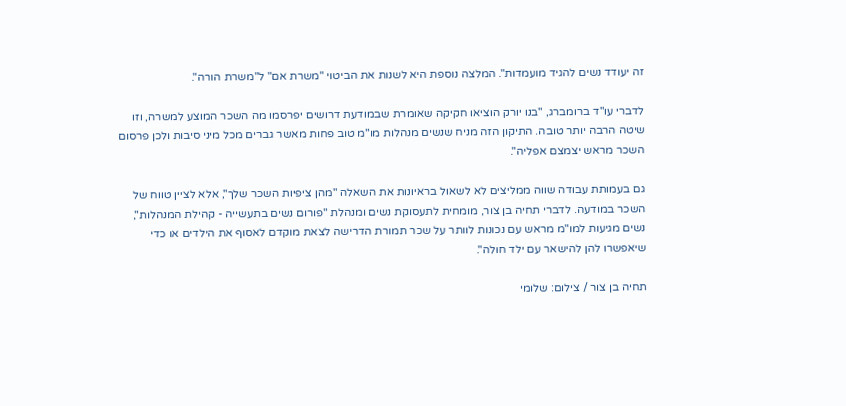זה יעודד נשים להגיד מועמדות". המלצה נוספת היא לשנות את הביטוי "משרת אם" ל"משרת הורה".

לדברי עו"ד ברומברג, "בנו יורק הוציאו חקיקה שאומרת שבמודעת דרושים יפרסמו מה השכר המוצע למשרה, וזו שיטה הרבה יותר טובה. התיקון הזה מניח שנשים מנהלות מו"מ טוב פחות מאשר גברים מכל מיני סיבות ולכן פרסום השכר מראש יצמצם אפליה".

גם בעמותת עבודה שווה ממליצים לא לשאול בראיונות את השאלה "מהן ציפיות השכר שלך", אלא לציין טווח של השכר במודעה. לדברי תחיה בן צור, מומחית לתעסוקת נשים ומנהלת "פורום נשים בתעשייה - קהילת המנהלות", נשים מגיעות למו"מ מראש עם נכונות לוותר על שכר תמורת הדרישה לצאת מוקדם לאסוף את הילדים או כדי שיאפשרו להן להישאר עם ילד חולה".

תחיה בן צור / צילום: שלומי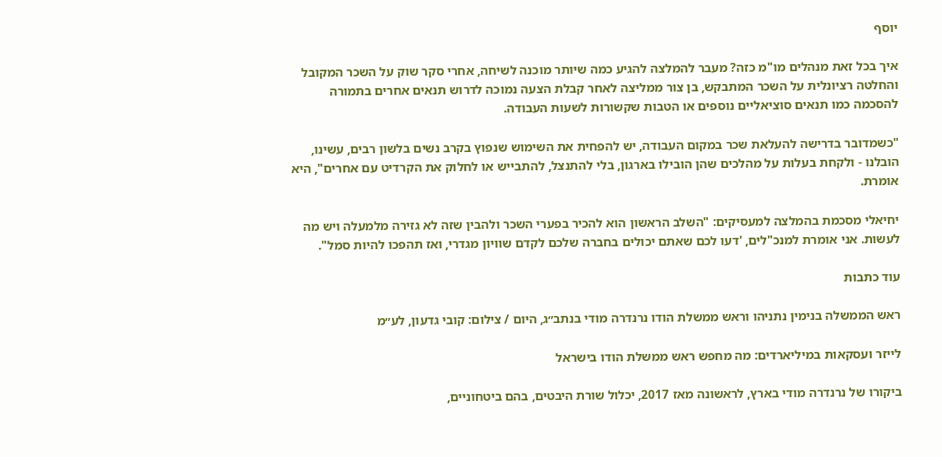יוסף

איך בכל זאת מנהלים מו"מ כזה? מעבר להמלצה להגיע כמה שיותר מוכנה לשיחה, אחרי סקר שוק על השכר המקובל והחלטה רציונלית על השכר המתבקש, בן צור ממליצה לאחר קבלת הצעה נמוכה לדרוש תנאים אחרים בתמורה להסכמה כמו תנאים סוציאליים נוספים או הטבות שקשורות לשעות העבודה.

"כשמדובר בדרישה להעלאת שכר במקום העבודה, יש להפחית את השימוש שנפוץ בקרב נשים בלשון רבים, עשינו, הובלנו - ולקחת בעלות על מהלכים שהן הובילו בארגון, בלי להתנצל, להתבייש או לחלוק את הקרדיט עם אחרים", היא אומרת.

יחיאלי מסכמת בהמלצה למעסיקים: "השלב הראשון הוא להכיר בפערי השכר ולהבין שזה לא גזירה מלמעלה ויש מה לעשות. אני אומרת למנכ"לים, 'דעו לכם שאתם יכולים בחברה שלכם לקדם שוויון מגדרי, ואז תהפכו להיות סמל".

עוד כתבות

ראש הממשלה בנימין נתניהו וראש ממשלת הודו נרנדרה מודי בנתב״ג, היום / צילום: קובי גדעון, לע״מ

לייזר ועסקאות במיליארדים: מה מחפש ראש ממשלת הודו בישראל

ביקורו של נרנדרה מודי בארץ, לראשונה מאז 2017, יכלול שורת היבטים, בהם ביטחוניים,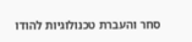סחר והעברת טכנולוגיות להודו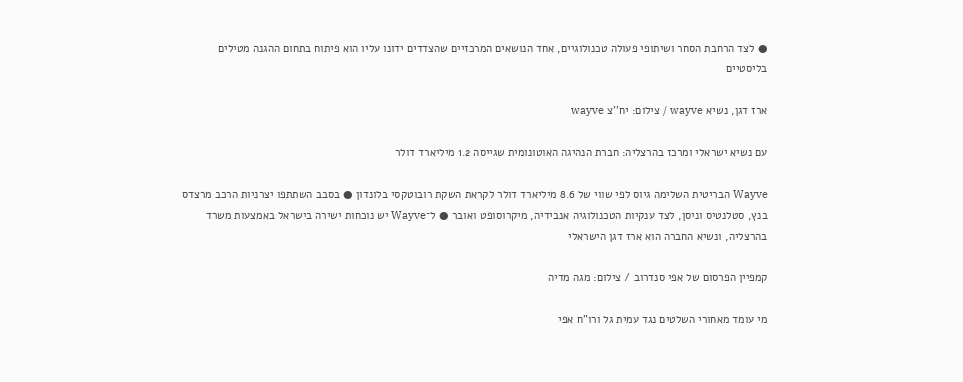● לצד הרחבת הסחר ושיתופי פעולה טכנולוגיים, אחד הנושאים המרכזיים שהצדדים ידונו עליו הוא פיתוח בתחום ההגנה מטילים בליסטיים

ארז דגן, נשיא wayve / צילום: יח''צ wayve

עם נשיא ישראלי ומרכז בהרצליה: חברת הנהיגה האוטונומית שגייסה 1.2 מיליארד דולר

Wayve הבריטית השלימה גיוס לפי שווי של 8.6 מיליארד דולר לקראת השקת רובוטקסי בלונדון ● בסבב השתתפו יצרניות הרכב מרצדס בנץ, סטלנטיס וניסן, לצד ענקיות הטכנולוגיה אנבידיה, מיקרוסופט ואובר ● ל־Wayve יש נוכחות ישירה בישראל באמצעות משרד בהרצליה, ונשיא החברה הוא ארז דגן הישראלי

קמפיין הפרסום של אפי סנדרוב / צילום: מגה מדיה

מי עומד מאחורי השלטים נגד עמית גל ורו"ח אפי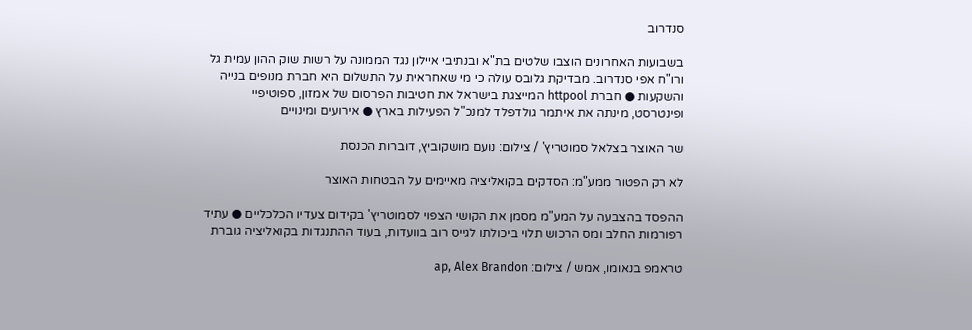סנדרוב

בשבועות האחרונים הוצבו שלטים בת"א ובנתיבי איילון נגד הממונה על רשות שוק ההון עמית גל ורו"ח אפי סנדרוב. מבדיקת גלובס עולה כי מי שאחראית על התשלום היא חברת מנופים בנייה והשקעות ● חברת httpool המייצגת בישראל את חטיבות הפרסום של אמזון, ספוטיפיי ופינטרסט, מינתה את איתמר גולדפלד למנכ"ל הפעילות בארץ ● אירועים ומינויים

שר האוצר בצלאל סמוטריץ' / צילום: נועם מושקוביץ, דוברות הכנסת

לא רק הפטור ממע"מ: הסדקים בקואליציה מאיימים על הבטחות האוצר

ההפסד בהצבעה על המע"מ מסמן את הקושי הצפוי לסמוטריץ' בקידום צעדיו הכלכליים ● עתיד רפורמות החלב ומס הרכוש תלוי ביכולתו לגייס רוב בוועדות, בעוד ההתנגדות בקואליציה גוברת

טראמפ בנאומו, אמש / צילום: ap, Alex Brandon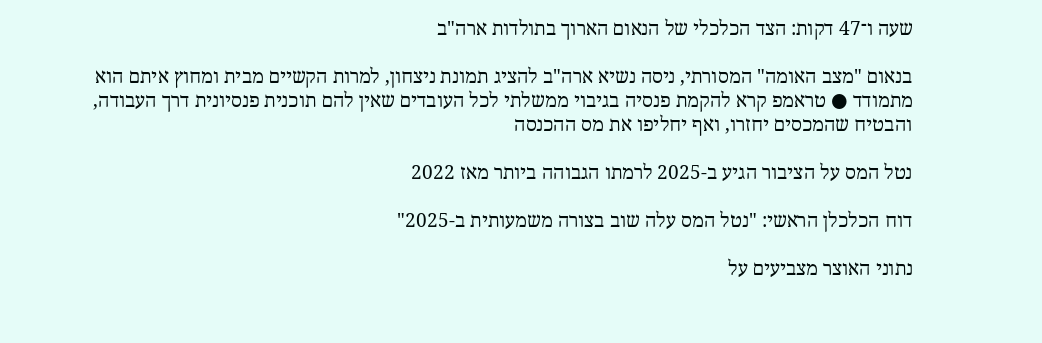שעה ו־47 דקות: הצד הכלכלי של הנאום הארוך בתולדות ארה"ב

בנאום "מצב האומה" המסורתי, ניסה נשיא ארה"ב להציג תמונת ניצחון, למרות הקשיים מבית ומחוץ איתם הוא מתמודד ● טראמפ קרא להקמת פנסיה בגיבוי ממשלתי לכל העובדים שאין להם תוכנית פנסיונית דרך העבודה, והבטיח שהמכסים יחזרו, ואף יחליפו את מס ההכנסה

נטל המס על הציבור הגיע ב-2025 לרמתו הגבוהה ביותר מאז 2022

דוח הכלכלן הראשי: "נטל המס עלה שוב בצורה משמעותית ב-2025"

נתוני האוצר מצביעים על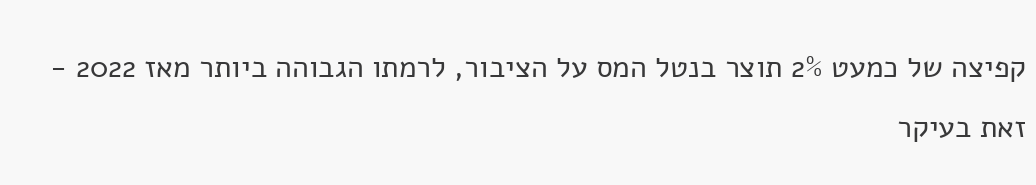קפיצה של כמעט 2% תוצר בנטל המס על הציבור, לרמתו הגבוהה ביותר מאז 2022 - זאת בעיקר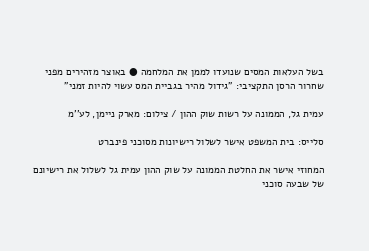בשל העלאות המסים שנועדו לממן את המלחמה ● באוצר מזהירים מפני שחרור הרסן התקציבי: "גידול מהיר בגביית המס עשוי להיות זמני"

עמית גל, הממונה על רשות שוק ההון / צילום: מארק ניימן, לע''מ

סלייס: בית המשפט אישר לשלול רישיונות מסוכני פינברט

המחוזי אישר את החלטת הממונה על שוק ההון עמית גל לשלול את רישיונם של שבעה סוכני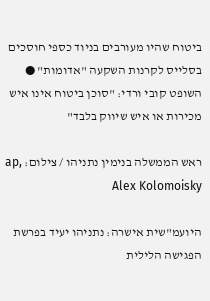ביטוח שהיו מעורבים בניוד כספי חוסכים בסלייס לקרנות השקעה "אדומות" ● השופט קובי ורדי: "סוכן ביטוח אינו איש מכירות או איש שיווק בלבד"

ראש הממשלה בנימין נתניהו / צילום: ap, Alex Kolomoisky

היועמ"שית אישרה: נתניהו יעיד בפרשת הפגישה הלילית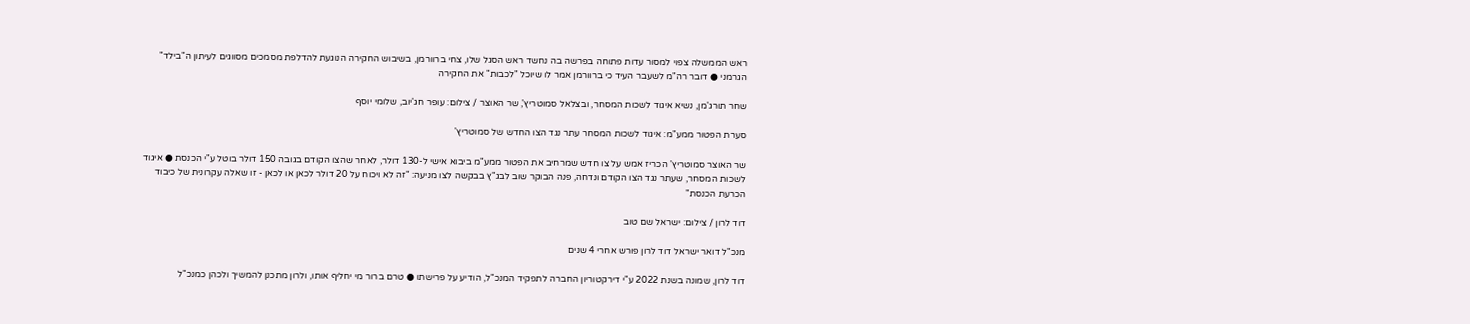ראש הממשלה צפוי למסור עדות פתוחה בפרשה בה נחשד ראש הסגל שלו, צחי ברוורמן, בשיבוש החקירה הנוגעת להדלפת מסמכים מסווגים לעיתון ה"בילד" הגרמני ● דובר רה"מ לשעבר העיד כי ברוורמן אמר לו שיוכל "לכבות" את החקירה

שחר תורג'מן, נשיא איגוד לשכות המסחר, ובצלאל סמוטריץ', שר האוצר / צילום: עופר חג'יוב, שלומי יוסף

סערת הפטור ממע"מ: איגוד לשכות המסחר עתר נגד הצו החדש של סמוטריץ'

שר האוצר סמוטריץ' הכריז אמש על צו חדש שמרחיב את הפטור ממע"מ ביבוא אישי ל-130 דולר, לאחר שהצו הקודם בגובה 150 דולר בוטל ע"י הכנסת ● איגוד לשכות המסחר, שעתר נגד הצו הקודם ונדחה, פנה הבוקר שוב לבג"ץ בבקשה לצו מניעה: "זה לא ויכוח על 20 דולר לכאן או לכאן - זו שאלה עקרונית של כיבוד הכרעת הכנסת"

דוד לרון / צילום: ישראל שם טוב

מנכ"ל דואר ישראל דוד לרון פורש אחרי 4 שנים

דוד לרון, שמונה בשנת 2022 ע"י דירקטוריון החברה לתפקיד המנכ"ל, הודיע על פרישתו ● טרם ברור מי יחליף אותו, ולרון מתכנן להמשיך ולכהן כמנכ"ל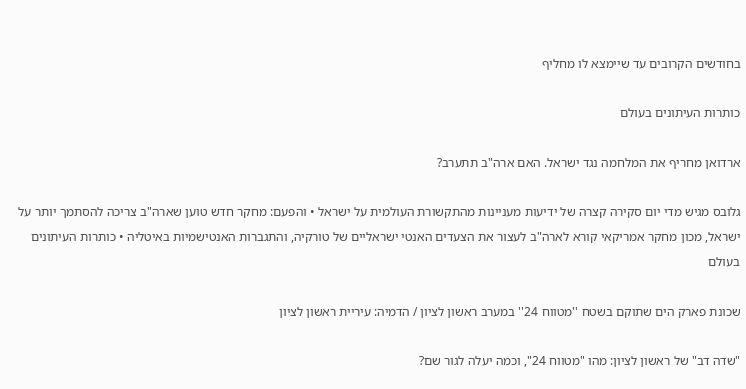בחודשים הקרובים עד שיימצא לו מחליף

כותרות העיתונים בעולם

ארדואן מחריף את המלחמה נגד ישראל. האם ארה"ב תתערב?

גלובס מגיש מדי יום סקירה קצרה של ידיעות מעניינות מהתקשורת העולמית על ישראל • והפעם: מחקר חדש טוען שארה"ב צריכה להסתמך יותר על ישראל, מכון מחקר אמריקאי קורא לארה"ב לעצור את הצעדים האנטי ישראליים של טורקיה, והתגברות האנטישמיות באיטליה • כותרות העיתונים בעולם

שכונת פארק הים שתוקם בשטח ''מטווח 24'' במערב ראשון לציון / הדמיה: עיריית ראשון לציון

"שדה דב" של ראשון לציון: מהו "מטווח 24", וכמה יעלה לגור שם?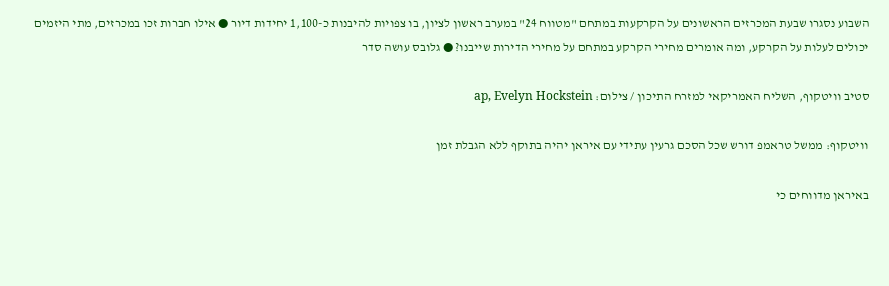השבוע נסגרו שבעת המכרזים הראשונים על הקרקעות במתחם "מטווח 24" במערב ראשון לציון, בו צפויות להיבנות כ-1,100 יחידות דיור ● אילו חברות זכו במכרזים, מתי היזמים יכולים לעלות על הקרקע, ומה אומרים מחירי הקרקע במתחם על מחירי הדירות שייבנו? ● גלובס עושה סדר

סטיב וויטקוף, השליח האמריקאי למזרח התיכון / צילום: ap, Evelyn Hockstein

וויטקוף: ממשל טראמפ דורש שכל הסכם גרעין עתידי עם איראן יהיה בתוקף ללא הגבלת זמן

באיראן מדווחים כי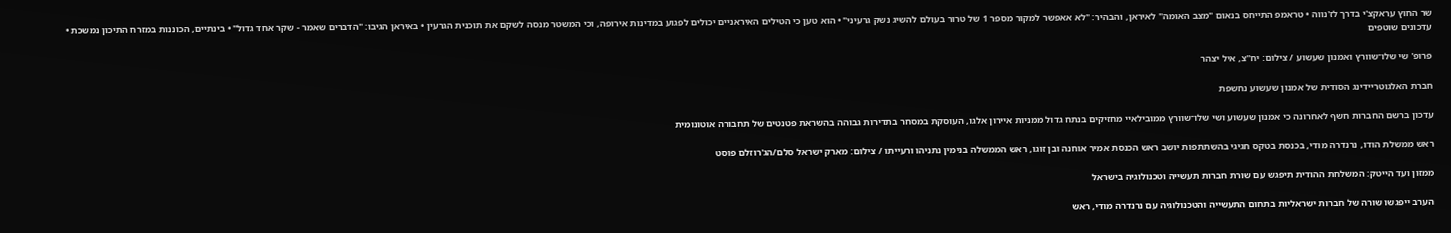שר החוץ עראקצ'י בדרך לז'נווה • טראמפ התייחס בנאום "מצב האומה" לאיראן, והבהיר: "לא אאפשר למקור מספר 1 של טרור בעולם להשיג נשק גרעיני" • הוא טען כי הטילים האיראניים יכולים לפגוע במדינות אירופה, וכי המשטר מנסה לשקם את תוכנית הגרעין • באיראן הגיבו: "הדברים שאמר - שקר אחד גדול" • בינתיים, הכוננות במזרח התיכון נמשכת • עדכונים שוטפים

פרופ' שי שלו־שוורץ ואמנון שעשוע / צילום: יח''צ, איל יצהר

חברת האלגוטריידינג הסודית של אמנון שעשוע נחשפת

עדכון ברשם החברות חשף לאחרונה כי אמנון שעשוע ושי שלו־שוורץ ממובילאיי מחזיקים בנתח גדול ממניות איירון אלגו, העוסקת במסחר בתדירות גבוהה בהשראת פטנטים של תחבורה אוטונומית

ראש ממשלת הודו, נרנדרה מודי, בכנסת בטקס חגיגי בהשתתפות יושב ראש הכנסת אמיר אוחנה ובן זוגו, ראש הממשלה בנימין נתניהו ורעייתו / צילום: מארק ישראל סלם/הג'רוזלם פוסט

ממזון ועד הייטק: המשלחת ההודית תיפגש עם שורת חברות תעשייה וטכנולוגיה בישראל

הערב ייפגשו שורה של חברות ישראליות בתחום התעשייה והטכנולוגיה עם נרנדרה מודי, ראש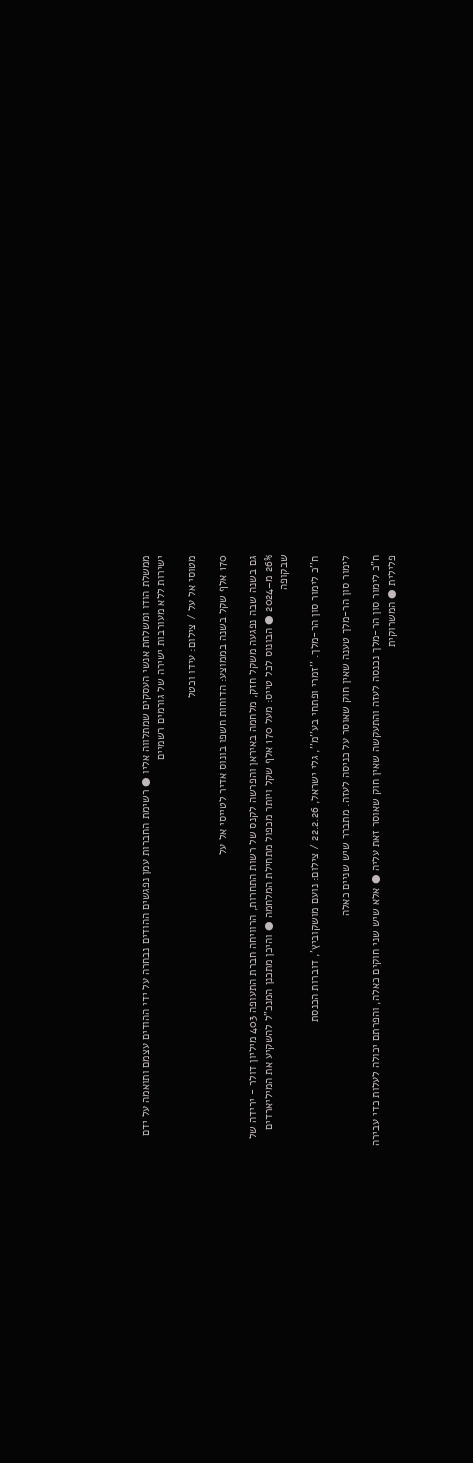ממשלת הודו ומשלחת אנשי העסקים שמתלווה אליו ● רשימת החברות עמן נפגשים ההודים נבחרה על ידי ההודים עצמם ותואמה על ידם ישירות ללא מעורבות ישירה של גורמים רשמיים

מטוסי אל על / צילום: עידו וכטל

170 אלף שקל בשנה בממוצע: הדוחות חשפו בונוס אדיר לטייסי אל על

גם בשנה שבה נפגעה משקל חזק, מלחמה באיראן והפרשה לקנס של רשות התחרות, הרוויחה חברת התעופה 403 מיליון דולר - ירידה של 26% מ–2024 ● הבונוס לכל טייס: מעל 170 אלף שקל ויותר מכפול מתחילת המלחמה ● והיכן מתכנן המנכ"ל להשקיע את המיליארדים שבקופה

ח''כ לימור סון הר-מלך. ''זמרי ופתחי בע''מ'', גלי ישראל, 22.2.26 / צילום: נועם מושקוביץ', דוברות הכנסת

לימור סון הר-מלך טענה שאין חוק שאוסר על כניסה לעזה. מתברר שיש שניים כאלה

ח"כ לימור סון הר-מלך נכנסה לעזה והתעקשה שאין חוק שאוסר זאת עליה ● אלא שיש שני חוקים כאלה, והפרתם יכולה לעלות כדי עבירה פלילית ● המשרוקית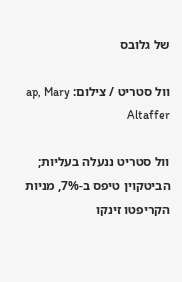של גלובס

וול סטריט / צילום: ap, Mary Altaffer

וול סטריט ננעלה בעליות; הביטקוין טיפס ב-7%, מניות הקריפטו זינקו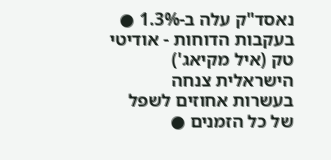נאסד"ק עלה ב-1.3% ● בעקבות הדוחות - אודיטי טק (איל מקיאג') הישראלית צנחה בעשרות אחוזים לשפל של כל הזמנים ●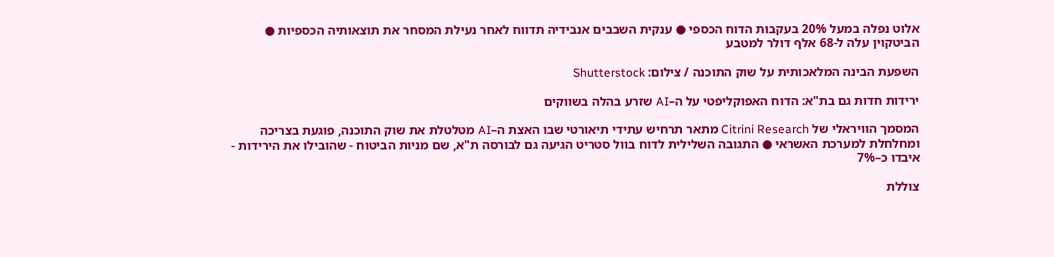אלוט נפלה במעל 20% בעקבות הדוח הכספי ● ענקית השבבים אנבידיה תדווח לאחר נעילת המסחר את תוצאותיה הכספיות ● הביטקוין עלה ל-68 אלף דולר למטבע

השפעת הבינה המלאכותית על שוק התוכנה / צילום: Shutterstock

ירידות חדות גם בת"א: הדוח האפוקליפטי על ה–AI שזרע בהלה בשווקים

המסמך הוויראלי של Citrini Research מתאר תרחיש עתידי תיאורטי שבו האצת ה–AI מטלטלת את שוק התוכנה, פוגעת בצריכה ומחלחלת למערכת האשראי ● התגובה השלילית לדוח בוול סטריט הגיעה גם לבורסה ת"א, שם מניות הביטוח - שהובילו את הירידות - איבדו כ–7%

צוללת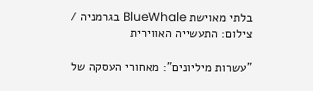בלתי מאוישת BlueWhale בגרמניה / צילום: התעשייה האווירית

"עשרות מיליונים": מאחורי העסקה של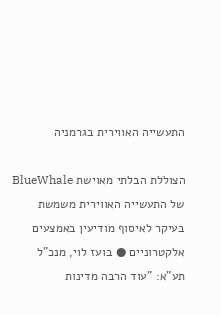התעשייה האווירית בגרמניה

הצוללת הבלתי מאוישת BlueWhale של התעשייה האווירית משמשת בעיקר לאיסוף מודיעין באמצעים אלקטרוניים ● בועז לוי, מנכ"ל תע"א: "עוד הרבה מדינות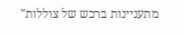מתעניינות ברכש של צוללות"